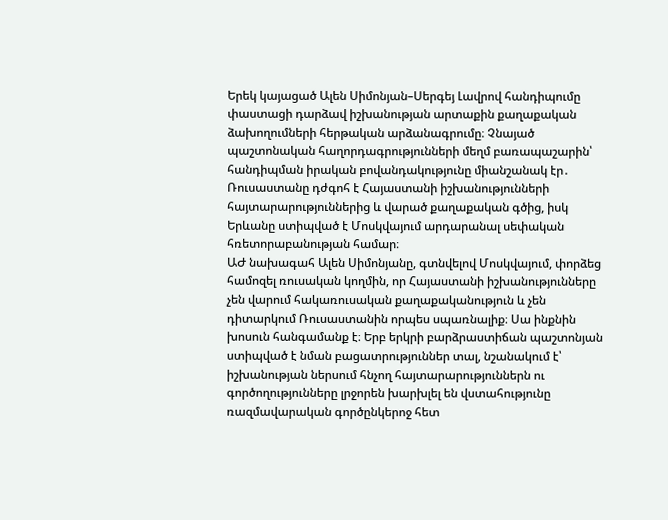Երեկ կայացած Ալեն Սիմոնյան–Սերգեյ Լավրով հանդիպումը փաստացի դարձավ իշխանության արտաքին քաղաքական ձախողումների հերթական արձանագրումը։ Չնայած պաշտոնական հաղորդագրությունների մեղմ բառապաշարին՝ հանդիպման իրական բովանդակությունը միանշանակ էր․ Ռուսաստանը դժգոհ է Հայաստանի իշխանությունների հայտարարություններից և վարած քաղաքական գծից, իսկ Երևանը ստիպված է Մոսկվայում արդարանալ սեփական հռետորաբանության համար։
ԱԺ նախագահ Ալեն Սիմոնյանը, գտնվելով Մոսկվայում, փորձեց համոզել ռուսական կողմին, որ Հայաստանի իշխանությունները չեն վարում հակառուսական քաղաքականություն և չեն դիտարկում Ռուսաստանին որպես սպառնալիք։ Սա ինքնին խոսուն հանգամանք է։ Երբ երկրի բարձրաստիճան պաշտոնյան ստիպված է նման բացատրություններ տալ, նշանակում է՝ իշխանության ներսում հնչող հայտարարություններն ու գործողությունները լրջորեն խարխլել են վստահությունը ռազմավարական գործընկերոջ հետ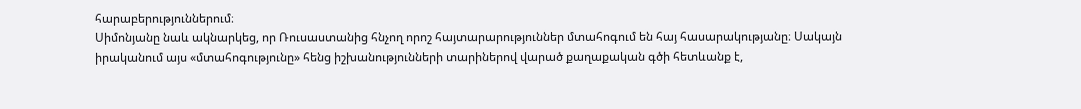հարաբերություններում։
Սիմոնյանը նաև ակնարկեց, որ Ռուսաստանից հնչող որոշ հայտարարություններ մտահոգում են հայ հասարակությանը։ Սակայն իրականում այս «մտահոգությունը» հենց իշխանությունների տարիներով վարած քաղաքական գծի հետևանք է,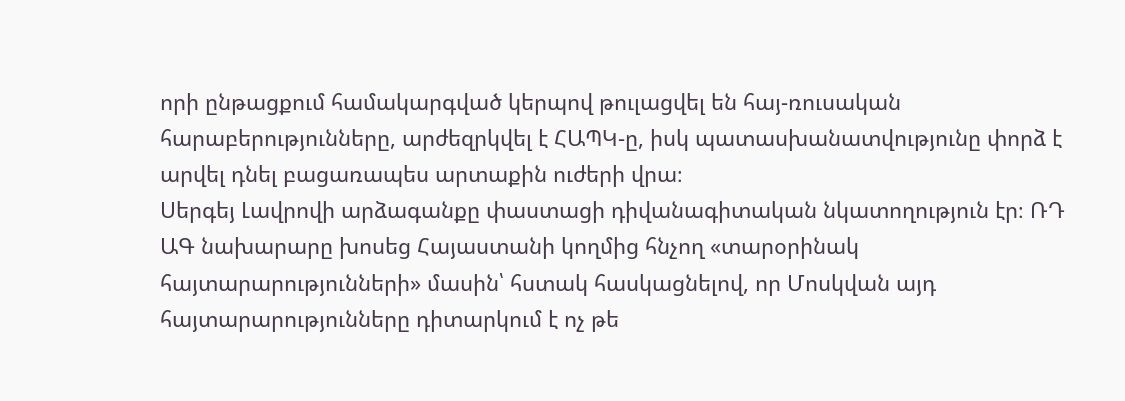որի ընթացքում համակարգված կերպով թուլացվել են հայ-ռուսական հարաբերությունները, արժեզրկվել է ՀԱՊԿ-ը, իսկ պատասխանատվությունը փորձ է արվել դնել բացառապես արտաքին ուժերի վրա։
Սերգեյ Լավրովի արձագանքը փաստացի դիվանագիտական նկատողություն էր։ ՌԴ ԱԳ նախարարը խոսեց Հայաստանի կողմից հնչող «տարօրինակ հայտարարությունների» մասին՝ հստակ հասկացնելով, որ Մոսկվան այդ հայտարարությունները դիտարկում է ոչ թե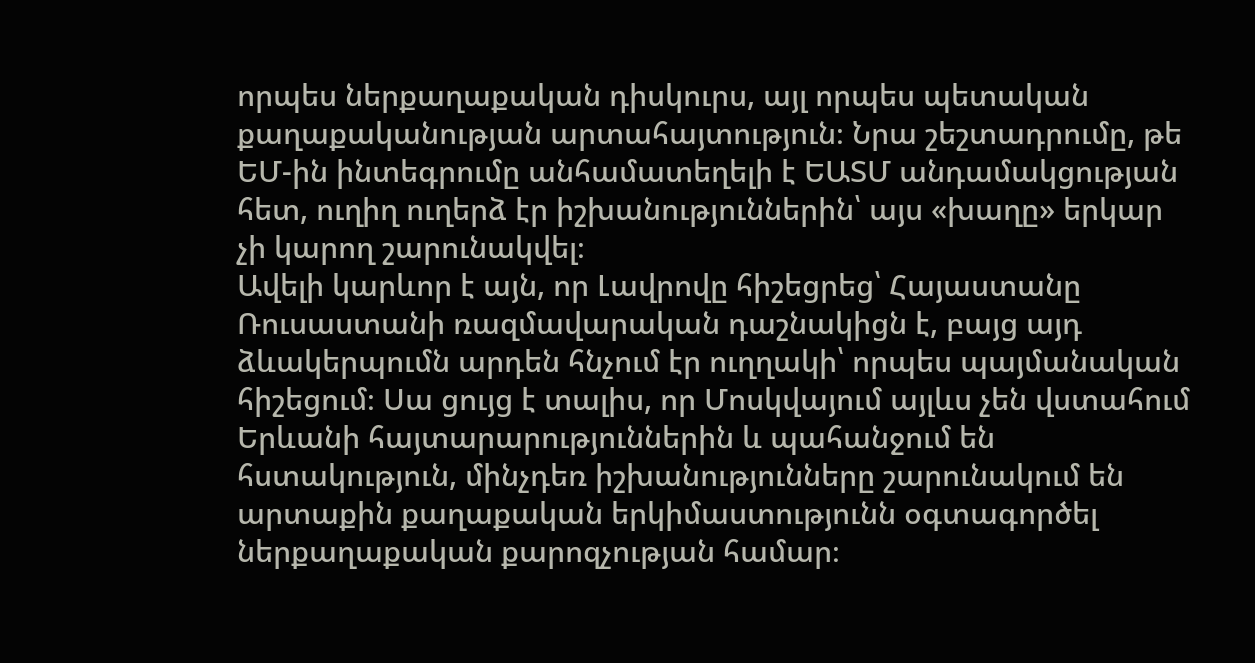որպես ներքաղաքական դիսկուրս, այլ որպես պետական քաղաքականության արտահայտություն։ Նրա շեշտադրումը, թե ԵՄ-ին ինտեգրումը անհամատեղելի է ԵԱՏՄ անդամակցության հետ, ուղիղ ուղերձ էր իշխանություններին՝ այս «խաղը» երկար չի կարող շարունակվել։
Ավելի կարևոր է այն, որ Լավրովը հիշեցրեց՝ Հայաստանը Ռուսաստանի ռազմավարական դաշնակիցն է, բայց այդ ձևակերպումն արդեն հնչում էր ուղղակի՝ որպես պայմանական հիշեցում։ Սա ցույց է տալիս, որ Մոսկվայում այլևս չեն վստահում Երևանի հայտարարություններին և պահանջում են հստակություն, մինչդեռ իշխանությունները շարունակում են արտաքին քաղաքական երկիմաստությունն օգտագործել ներքաղաքական քարոզչության համար։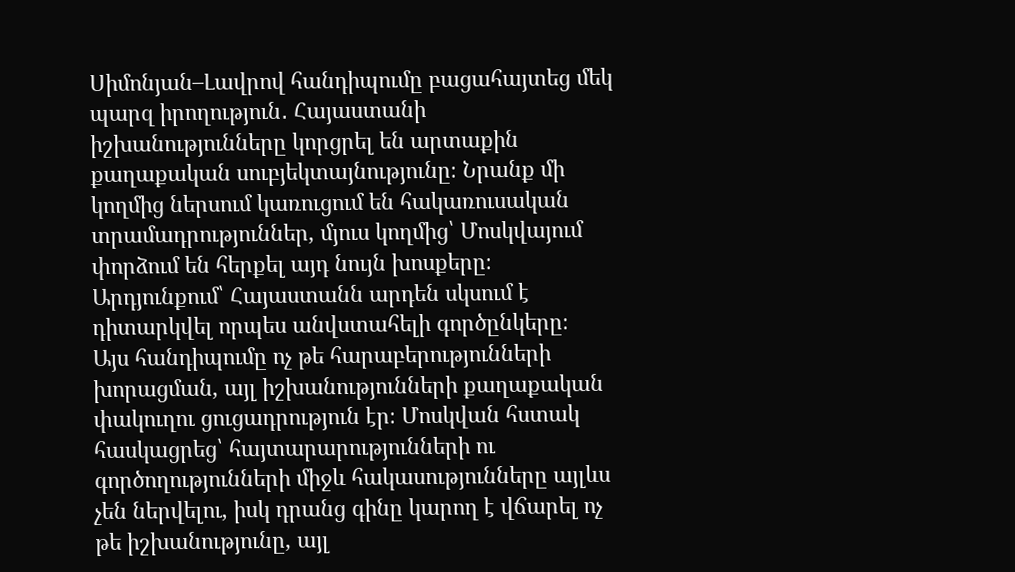Սիմոնյան–Լավրով հանդիպումը բացահայտեց մեկ պարզ իրողություն․ Հայաստանի իշխանությունները կորցրել են արտաքին քաղաքական սուբյեկտայնությունը։ Նրանք մի կողմից ներսում կառուցում են հակառուսական տրամադրություններ, մյուս կողմից՝ Մոսկվայում փորձում են հերքել այդ նույն խոսքերը։ Արդյունքում՝ Հայաստանն արդեն սկսում է դիտարկվել որպես անվստահելի գործընկերը։
Այս հանդիպումը ոչ թե հարաբերությունների խորացման, այլ իշխանությունների քաղաքական փակուղու ցուցադրություն էր։ Մոսկվան հստակ հասկացրեց՝ հայտարարությունների ու գործողությունների միջև հակասությունները այլևս չեն ներվելու, իսկ դրանց գինը կարող է վճարել ոչ թե իշխանությունը, այլ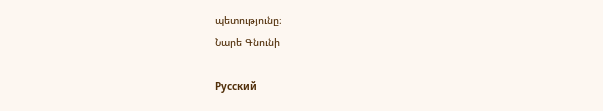պետությունը։
Նարե Գնունի

Русский